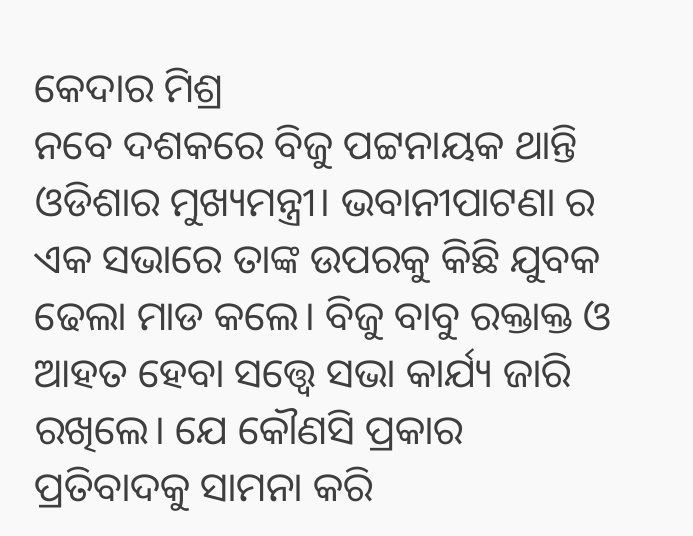କେଦାର ମିଶ୍ର
ନବେ ଦଶକରେ ବିଜୁ ପଟ୍ଟନାୟକ ଥାନ୍ତି ଓଡିଶାର ମୁଖ୍ୟମନ୍ତ୍ରୀ। ଭବାନୀପାଟଣା ର ଏକ ସଭାରେ ତାଙ୍କ ଉପରକୁ କିଛି ଯୁବକ ଢେଲା ମାଡ କଲେ। ବିଜୁ ବାବୁ ରକ୍ତାକ୍ତ ଓ ଆହତ ହେବା ସତ୍ତ୍ୱେ ସଭା କାର୍ଯ୍ୟ ଜାରି ରଖିଲେ। ଯେ କୌଣସି ପ୍ରକାର ପ୍ରତିବାଦକୁ ସାମନା କରି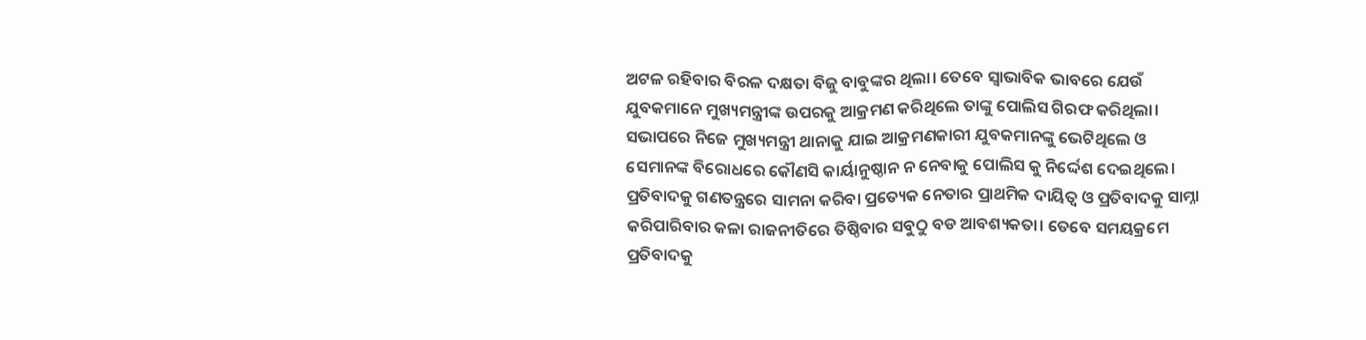ଅଟଳ ରହିବାର ବିରଳ ଦକ୍ଷତା ବିଜୁ ବାବୁଙ୍କର ଥିଲା। ତେବେ ସ୍ଵାଭାବିକ ଭାବରେ ଯେଉଁ ଯୁବକମାନେ ମୁଖ୍ୟମନ୍ତ୍ରୀଙ୍କ ଉପରକୁ ଆକ୍ରମଣ କରିଥିଲେ ତାଙ୍କୁ ପୋଲିସ ଗିରଫ କରିଥିଲା। ସଭାପରେ ନିଜେ ମୁଖ୍ୟମନ୍ତ୍ରୀ ଥାନାକୁ ଯାଇ ଆକ୍ରମଣକାରୀ ଯୁବକମାନଙ୍କୁ ଭେଟିଥିଲେ ଓ ସେମାନଙ୍କ ବିରୋଧରେ କୌଣସି କାର୍ୟାନୁଷ୍ଠାନ ନ ନେବାକୁ ପୋଲିସ କୁ ନିର୍ଦ୍ଦେଶ ଦେଇଥିଲେ। ପ୍ରତିବାଦକୁ ଗଣତନ୍ତ୍ରରେ ସାମନା କରିବା ପ୍ରତ୍ୟେକ ନେତାର ପ୍ରାଥମିକ ଦାୟିତ୍ଵ ଓ ପ୍ରତିବାଦକୁ ସାମ୍ନା କରିପାରିବାର କଳା ରାଜନୀତିରେ ତିଷ୍ଠିବାର ସବୁଠୁ ବଡ ଆବଶ୍ୟକତା। ତେବେ ସମୟକ୍ରମେ ପ୍ରତିବାଦକୁ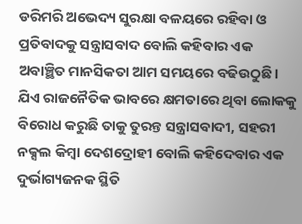ଡରିମରି ଅଭେଦ୍ୟ ସୁରକ୍ଷା ବଳୟରେ ରହିବା ଓ ପ୍ରତିବାଦକୁ ସନ୍ତ୍ରାସବାଦ ବୋଲି କହିବାର ଏକ ଅବାଞ୍ଛିତ ମାନସିକତା ଆମ ସମୟରେ ବଢିଉଠୁଛି। ଯିଏ ରାଜନୈତିକ ଭାବରେ କ୍ଷମତାରେ ଥିବା ଲୋକକୁ ବିରୋଧ କରୁଛି ତାକୁ ତୁରନ୍ତ ସନ୍ତ୍ରାସବାଦୀ, ସହରୀ ନକ୍ସଲ କିମ୍ବା ଦେଶଦ୍ରୋହୀ ବୋଲି କହିଦେବାର ଏକ ଦୁର୍ଭାଗ୍ୟଜନକ ସ୍ଥିତି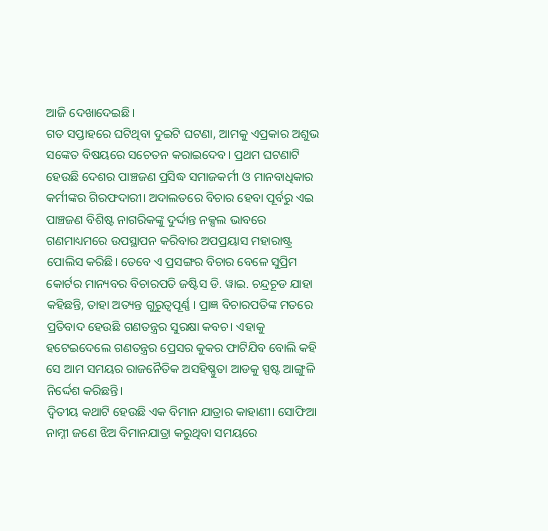ଆଜି ଦେଖାଦେଇଛି।
ଗତ ସପ୍ତାହରେ ଘଟିଥିବା ଦୁଇଟି ଘଟଣା, ଆମକୁ ଏପ୍ରକାର ଅଶୁଭ ସଙ୍କେତ ବିଷୟରେ ସଚେତନ କରାଇଦେବ। ପ୍ରଥମ ଘଟଣାଟି ହେଉଛି ଦେଶର ପାଞ୍ଚଜଣ ପ୍ରସିଦ୍ଧ ସମାଜକର୍ମୀ ଓ ମାନବାଧିକାର କର୍ମୀଙ୍କର ଗିରଫଦାରୀ। ଅଦାଲତରେ ବିଚାର ହେବା ପୂର୍ବରୁ ଏଇ ପାଞ୍ଚଜଣ ବିଶିଷ୍ଟ ନାଗରିକଙ୍କୁ ଦୁର୍ଦ୍ଦାନ୍ତ ନକ୍ସଲ ଭାବରେ ଗଣମାଧ୍ୟମରେ ଉପସ୍ଥାପନ କରିବାର ଅପପ୍ରୟାସ ମହାରାଷ୍ଟ୍ର ପୋଲିସ କରିଛି। ତେବେ ଏ ପ୍ରସଙ୍ଗର ବିଚାର ବେଳେ ସୁପ୍ରିମ କୋର୍ଟର ମାନ୍ୟବର ବିଚାରପତି ଜଷ୍ଟିସ ଡି. ୱାଇ. ଚନ୍ଦ୍ରଚୂଡ ଯାହା କହିଛନ୍ତି, ତାହା ଅତ୍ୟନ୍ତ ଗୁରୁତ୍ୱପୂର୍ଣ୍ଣ । ପ୍ରାଜ୍ଞ ବିଚାରପତିଙ୍କ ମତରେ ପ୍ରତିବାଦ ହେଉଛି ଗଣତନ୍ତ୍ରର ସୁରକ୍ଷା କବଚ। ଏହାକୁ ହଟେଇଦେଲେ ଗଣତନ୍ତ୍ରର ପ୍ରେସର କୁକର ଫାଟିଯିବ ବୋଲି କହି ସେ ଆମ ସମୟର ରାଜନୈତିକ ଅସହିଷ୍ଣୁତା ଆଡକୁ ସ୍ପଷ୍ଟ ଆଙ୍ଗୁଳି ନିର୍ଦ୍ଦେଶ କରିଛନ୍ତି।
ଦ୍ଵିତୀୟ କଥାଟି ହେଉଛି ଏକ ବିମାନ ଯାତ୍ରାର କାହାଣୀ। ସୋଫିଆ ନାମ୍ନୀ ଜଣେ ଝିଅ ବିମାନଯାତ୍ରା କରୁଥିବା ସମୟରେ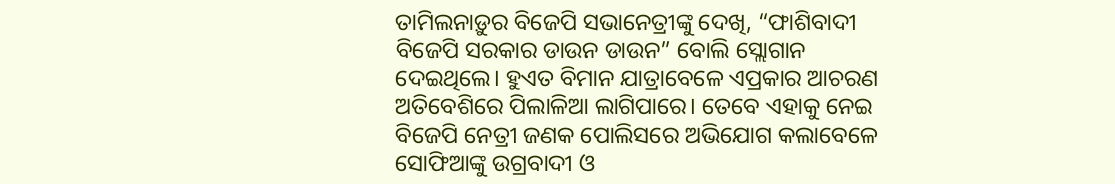ତାମିଲନାଡ଼ୁର ବିଜେପି ସଭାନେତ୍ରୀଙ୍କୁ ଦେଖି, “ଫାଶିବାଦୀ ବିଜେପି ସରକାର ଡାଉନ ଡାଉନ” ବୋଲି ସ୍ଲୋଗାନ ଦେଇଥିଲେ। ହୁଏତ ବିମାନ ଯାତ୍ରାବେଳେ ଏପ୍ରକାର ଆଚରଣ ଅତିବେଶିରେ ପିଲାଳିଆ ଲାଗିପାରେ। ତେବେ ଏହାକୁ ନେଇ ବିଜେପି ନେତ୍ରୀ ଜଣକ ପୋଲିସରେ ଅଭିଯୋଗ କଲାବେଳେ ସୋଫିଆଙ୍କୁ ଉଗ୍ରବାଦୀ ଓ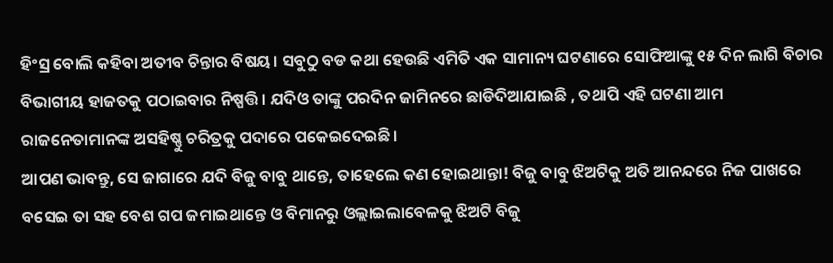ହିଂସ୍ର ବୋଲି କହିବା ଅତୀବ ଚିନ୍ତାର ବିଷୟ। ସବୁଠୁ ବଡ କଥା ହେଉଛି ଏମିତି ଏକ ସାମାନ୍ୟ ଘଟଣାରେ ସୋଫିଆଙ୍କୁ ୧୫ ଦିନ ଲାଗି ବିଚାର ବିଭାଗୀୟ ହାଜତକୁ ପଠାଇବାର ନିଷ୍ପତ୍ତି। ଯଦିଓ ତାଙ୍କୁ ପରଦିନ ଜାମିନରେ ଛାଡିଦିଆଯାଇଛି , ତଥାପି ଏହି ଘଟଣା ଆମ ରାଜନେତାମାନଙ୍କ ଅସହିଷ୍ଣୁ ଚରିତ୍ରକୁ ପଦାରେ ପକେଇଦେଇଛି।
ଆପଣ ଭାବନ୍ତୁ, ସେ ଜାଗାରେ ଯଦି ବିଜୁ ବାବୁ ଥାନ୍ତେ, ତାହେଲେ କଣ ହୋଇଥାନ୍ତା! ବିଜୁ ବାବୁ ଝିଅଟିକୁ ଅତି ଆନନ୍ଦରେ ନିଜ ପାଖରେ ବସେଇ ତା ସହ ବେଶ ଗପ ଜମାଇଥାନ୍ତେ ଓ ବିମାନରୁ ଓଲ୍ଲାଇଲାବେଳକୁ ଝିଅଟି ବିଜୁ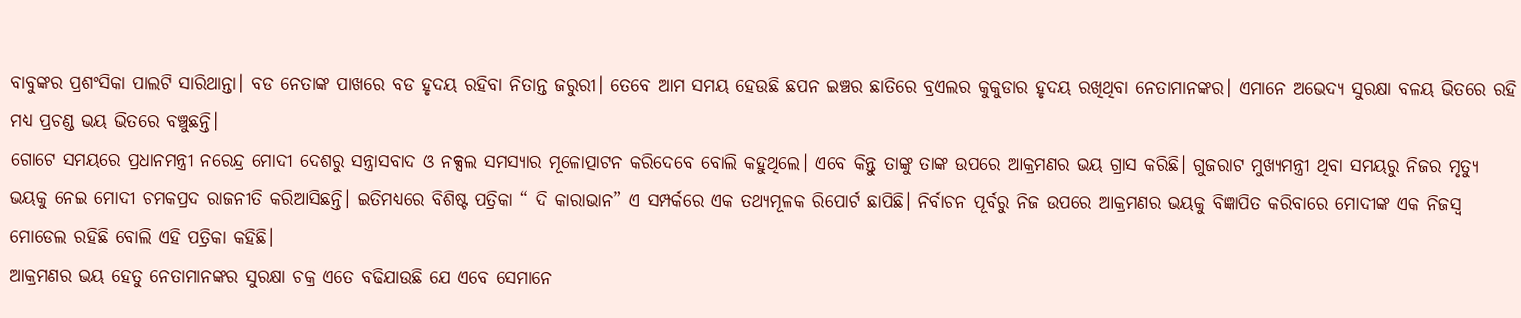ବାବୁଙ୍କର ପ୍ରଶଂସିକା ପାଲଟି ସାରିଥାନ୍ତା। ବଡ ନେତାଙ୍କ ପାଖରେ ବଡ ହୃଦୟ ରହିବା ନିତାନ୍ତ ଜରୁରୀ। ତେବେ ଆମ ସମୟ ହେଉଛି ଛପନ ଇଞ୍ଚର ଛାତିରେ ବ୍ରଏଲର କୁକୁଡାର ହୃଦୟ ରଖିଥିବା ନେତାମାନଙ୍କର। ଏମାନେ ଅଭେଦ୍ୟ ସୁରକ୍ଷା ବଳୟ ଭିତରେ ରହି ମଧ୍ୟ ପ୍ରଚଣ୍ଡ ଭୟ ଭିତରେ ବଞ୍ଚୁଛନ୍ତି।
ଗୋଟେ ସମୟରେ ପ୍ରଧାନମନ୍ତ୍ରୀ ନରେନ୍ଦ୍ର ମୋଦୀ ଦେଶରୁ ସନ୍ତ୍ରାସବାଦ ଓ ନକ୍ସଲ ସମସ୍ୟାର ମୂଳୋତ୍ପାଟନ କରିଦେବେ ବୋଲି କହୁଥିଲେ। ଏବେ କିନ୍ତୁ ତାଙ୍କୁ ତାଙ୍କ ଉପରେ ଆକ୍ରମଣର ଭୟ ଗ୍ରାସ କରିଛି। ଗୁଜରାଟ ମୁଖ୍ୟମନ୍ତ୍ରୀ ଥିବା ସମୟରୁ ନିଜର ମୃତ୍ୟୁ ଭୟକୁ ନେଇ ମୋଦୀ ଚମକପ୍ରଦ ରାଜନୀତି କରିଆସିଛନ୍ତି। ଇତିମଧ୍ୟରେ ବିଶିଷ୍ଟ ପତ୍ରିକା “ ଦି କାରାଭାନ” ଏ ସମ୍ପର୍କରେ ଏକ ତଥ୍ୟମୂଳକ ରିପୋର୍ଟ ଛାପିଛି। ନିର୍ବାଚନ ପୂର୍ବରୁ ନିଜ ଉପରେ ଆକ୍ରମଣର ଭୟକୁ ବିଜ୍ଞାପିତ କରିବାରେ ମୋଦୀଙ୍କ ଏକ ନିଜସ୍ଵ ମୋଡେଲ ରହିଛି ବୋଲି ଏହି ପତ୍ରିକା କହିଛି।
ଆକ୍ରମଣର ଭୟ ହେତୁ ନେତାମାନଙ୍କର ସୁରକ୍ଷା ଚକ୍ର ଏତେ ବଢିଯାଉଛି ଯେ ଏବେ ସେମାନେ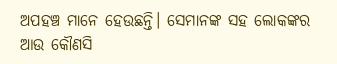ଅପହଞ୍ଚ ମାନେ ହେଉଛନ୍ତି। ସେମାନଙ୍କ ସହ ଲୋକଙ୍କର ଆଉ କୌଣସି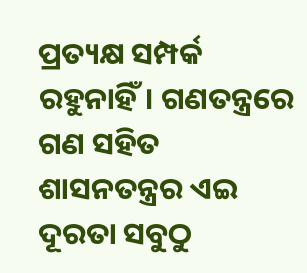ପ୍ରତ୍ୟକ୍ଷ ସମ୍ପର୍କ ରହୁନାହିଁ। ଗଣତନ୍ତ୍ରରେ ଗଣ ସହିତ ଶାସନତନ୍ତ୍ରର ଏଇ ଦୂରତା ସବୁଠୁ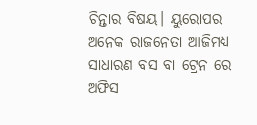ଚିନ୍ତାର ବିଷୟ। ୟୁରୋପର ଅନେକ ରାଜନେତା ଆଜିମଧ୍ୟ ସାଧାରଣ ବସ ବା ଟ୍ରେନ ରେ ଅଫିସ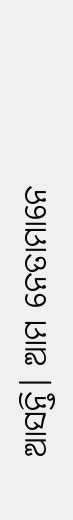ଆସନ୍ତି। ଆମ ନେତାମାନେ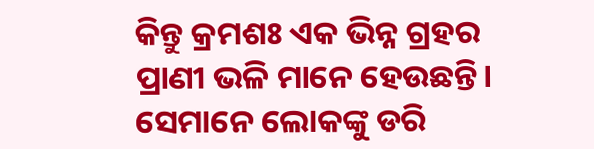କିନ୍ତୁ କ୍ରମଶଃ ଏକ ଭିନ୍ନ ଗ୍ରହର ପ୍ରାଣୀ ଭଳି ମାନେ ହେଉଛନ୍ତି। ସେମାନେ ଲୋକଙ୍କୁ ଡରି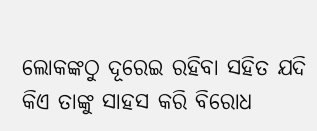ଲୋକଙ୍କଠୁ ଦୂରେଇ ରହିବା ସହିତ ଯଦି କିଏ ତାଙ୍କୁ ସାହସ କରି ବିରୋଧ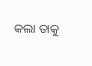କଲା ତାକୁ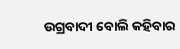ଉଗ୍ରବାଦୀ ବୋଲି କହିବାର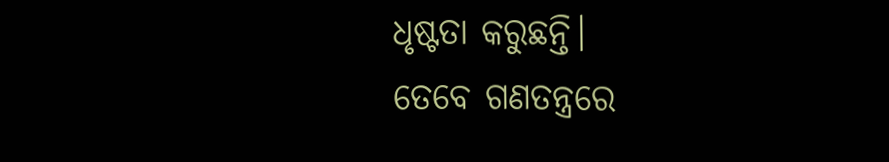ଧୃଷ୍ଟତା କରୁଛନ୍ତି।
ତେବେ ଗଣତନ୍ତ୍ରରେ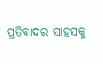ପ୍ରତିବାଦର ସାହସକୁ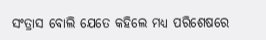ସଂତ୍ରାସ ବୋଲି ଯେତେ କହିଲେ ମଧ୍ୟ ପରିଶେଷରେ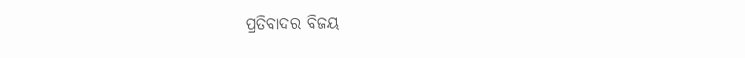ପ୍ରତିବାଦର ବିଜୟ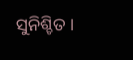ସୁନିଶ୍ଚିତ ।